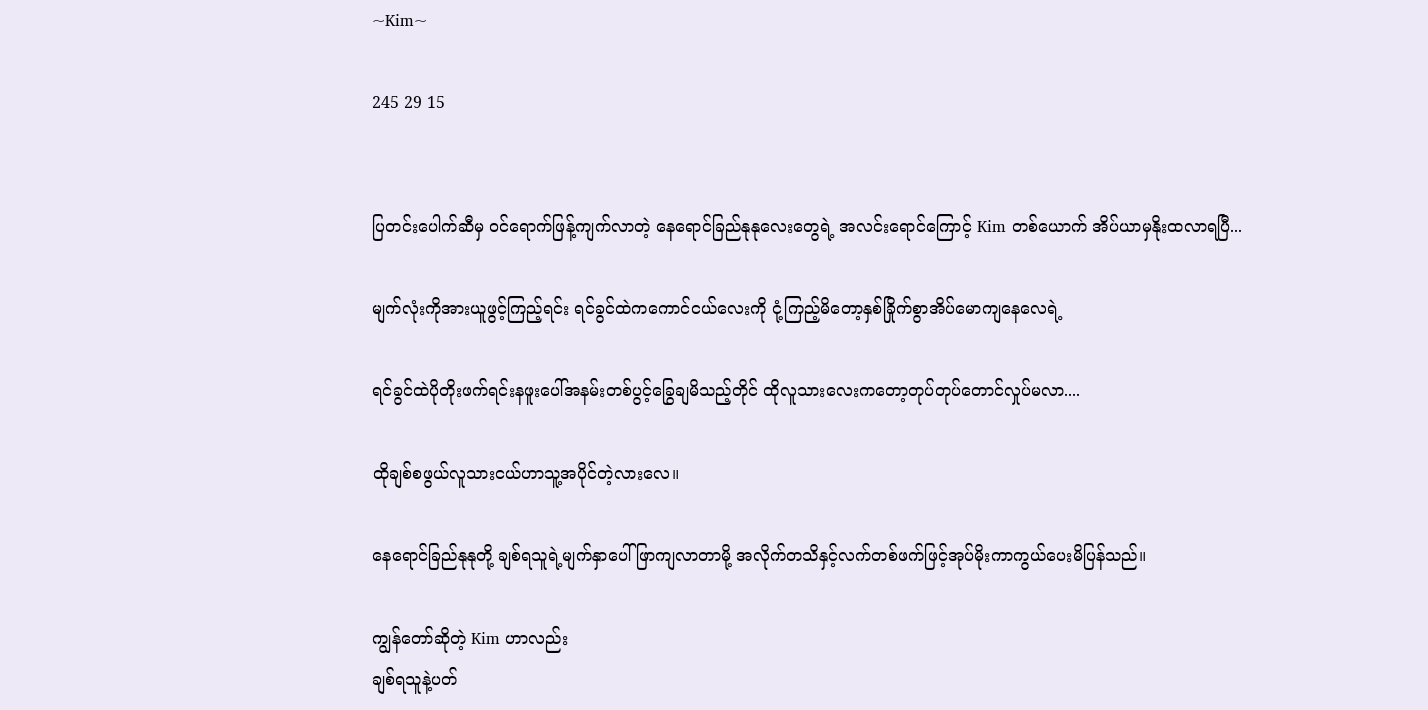~Kim~

245 29 15


ပြတင်းပေါက်ဆီမှ ၀င်ရောက်ဖြန့်ကျက်လာတဲ့ နေရောင်ခြည်နုနုလေးတွေရဲ့ အလင်းရောင်ကြောင့် Kim တစ်ယောက် အိပ်ယာမှနိုးထလာရပြီ...

မျက်လုံးကိုအားယူဖွင့်ကြည့်ရင်း ရင်ခွင်ထဲကကောင်ငယ်လေးကို ငုံ့ကြည့်မိတော့နှစ်ခြိုက်စွာအိပ်မောကျနေလေရဲ့

ရင်ခွင်ထဲပိုတိုးဖက်ရင်းနဖူးပေါ်အနမ်းတစ်ပွင့်ခြွေချမိသည့်တိုင် ထိုလူသားလေးကတော့တုပ်တုပ်တောင်လှုပ်မလာ....

ထိုချစ်စဖွယ်လူသားငယ်ဟာသူ့အပိုင်တဲ့လားလေ။

နေရောင်ခြည်နုနုတို့ ချစ်ရသူရဲ့မျက်နှာပေါ်ဖြာကျလာတာမို့ အလိုက်တသိနှင့်လက်တစ်ဖက်ဖြင့်အုပ်မိုးကာကွယ်ပေးမိပြန်သည်။

ကျွန်တော်ဆိုတဲ့ Kim ဟာလည်း
ချစ်ရသူနဲ့ပတ်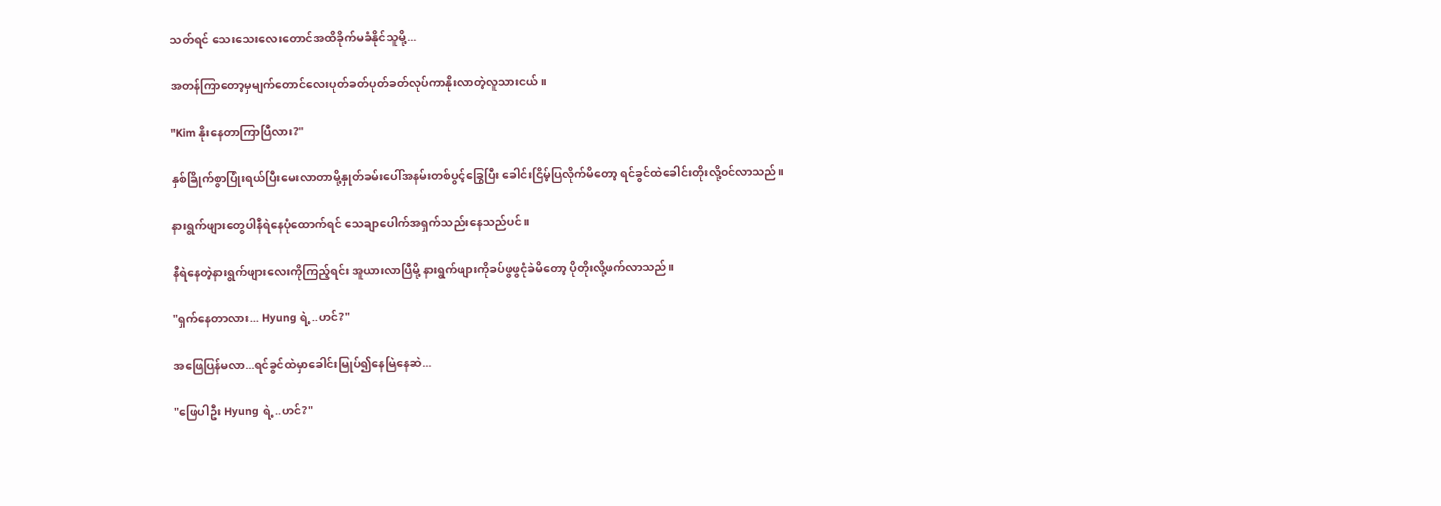သတ်ရင် သေးသေးလေးတောင်အထိခိုက်မခံနိုင်သူမို့...

အတန်ကြာတော့မှမျက်တောင်လေးပုတ်ခတ်ပုတ်ခတ်လုပ်ကာနိုးလာတဲ့လူသားငယ်။

"Kim နိုး‌နေတာကြာပြီလား?"

နှစ်ခြိုက်စွာပြုံးရယ်ပြီးမေးလာတာမို့နှုတ်ခမ်းပေါ်အနမ်းတစ်ပွင့်ခြွေပြီး ခေါင်းငြိမ့်ပြလိုက်မိတော့ ရင်ခွင်ထဲခေါင်းတိုးလို့၀င်လာသည်။

နားရွက်ဖျားတွေပါနီရဲနေပုံထောက်ရင် သေချာပေါက်အရှက်သည်းနေသည်ပင်။

နီရဲနေတဲ့နားရွက်ဖျားလေးကိုကြည့်ရင်း အူယားလာပြီမို့ နားရွက်ဖျားကိုခပ်ဖွဖွငုံခဲမိတော့ ပိုတိုးလို့ဖက်လာသည်။

"ရှက်နေတာလား... Hyung ရဲ့..ဟင်?"

အဖြေပြန်မလာ...ရင်ခွင်ထဲမှာခေါင်းမြုပ်၍နေမြဲ‌နေဆဲ...

"ဖြေပါဦး Hyung ရဲ့..ဟင်?"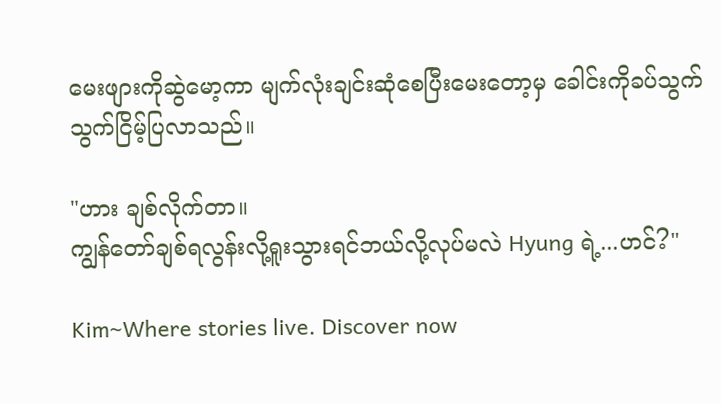မေးဖျားကိုဆွဲမော့ကာ မျက်လုံးချင်းဆုံစေပြီးမေးတော့မှ ခေါင်းကိုခပ်သွက်သွက်ငြိမ့်ပြလာသည်။

"ဟား ချစ်လိုက်တာ။
ကျွန်တော်ချစ်ရလွန်းလို့ရူးသွားရင်ဘယ်လို့လုပ်မလဲ Hyung ရဲ့...ဟင်?"

Kim~Where stories live. Discover now